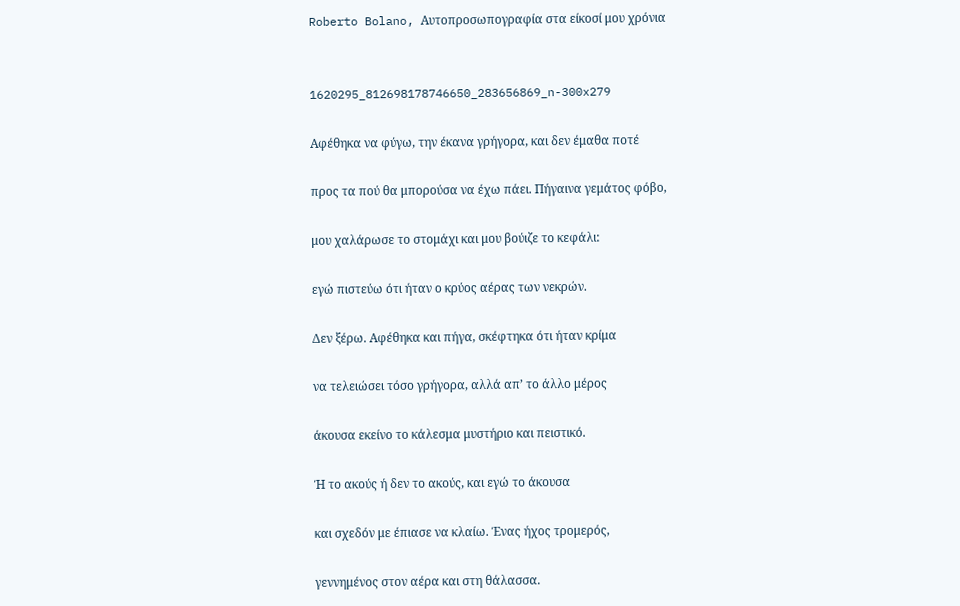Roberto Bolano, Αυτοπροσωπογραφία στα είκοσί μου χρόνια


1620295_812698178746650_283656869_n-300x279

Αφέθηκα να φύγω, την έκανα γρήγορα, και δεν έμαθα ποτέ

προς τα πού θα μπορούσα να έχω πάει. Πήγαινα γεμάτος φόβο,

μου χαλάρωσε το στομάχι και μου βούιζε το κεφάλι:

εγώ πιστεύω ότι ήταν ο κρύος αέρας των νεκρών.

Δεν ξέρω. Αφέθηκα και πήγα, σκέφτηκα ότι ήταν κρίμα

να τελειώσει τόσο γρήγορα, αλλά απ’ το άλλο μέρος

άκουσα εκείνο το κάλεσμα μυστήριο και πειστικό.

Ή το ακούς ή δεν το ακούς, και εγώ το άκουσα

και σχεδόν με έπιασε να κλαίω. Ένας ήχος τρομερός,

γεννημένος στον αέρα και στη θάλασσα.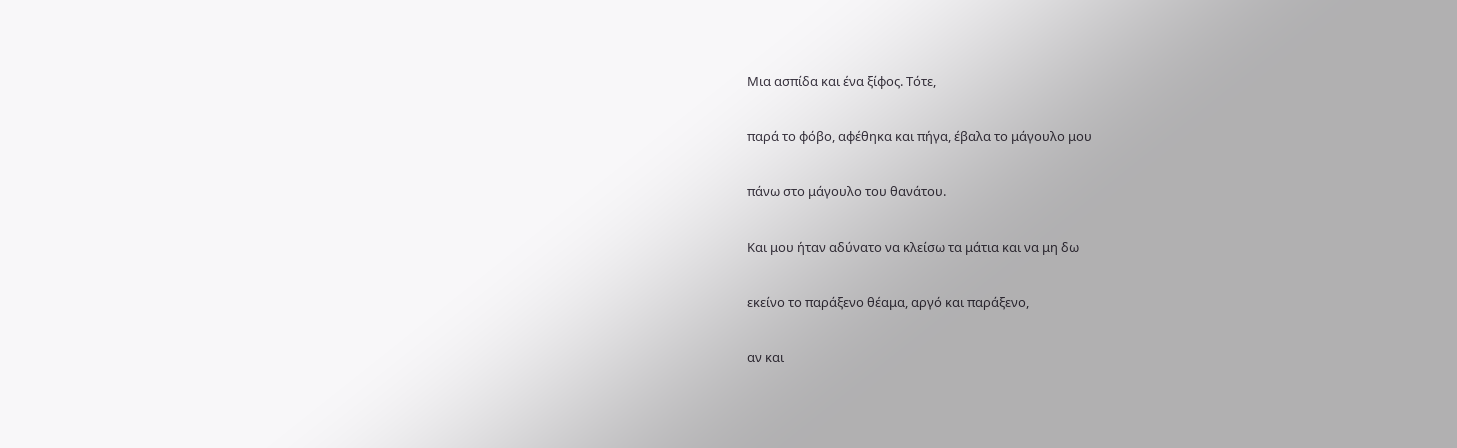Μια ασπίδα και ένα ξίφος. Τότε,

παρά το φόβο, αφέθηκα και πήγα, έβαλα το μάγουλο μου

πάνω στο μάγουλο του θανάτου.

Και μου ήταν αδύνατο να κλείσω τα μάτια και να μη δω

εκείνο το παράξενο θέαμα, αργό και παράξενο,

αν και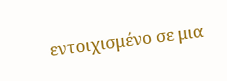εντοιχισμένο σε μια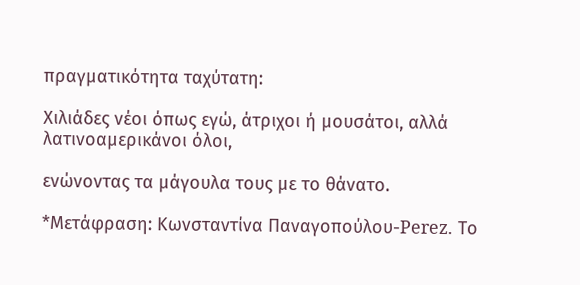πραγματικότητα ταχύτατη:

Χιλιάδες νέοι όπως εγώ, άτριχοι ή μουσάτοι, αλλά λατινοαμερικάνοι όλοι,

ενώνοντας τα μάγουλα τους με το θάνατο.

*Μετάφραση: Κωνσταντίνα Παναγοπούλου-Perez. Tο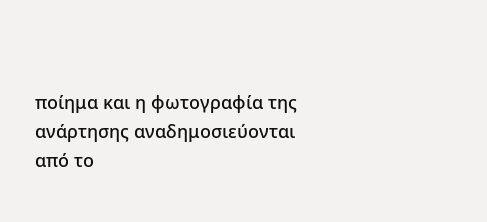ποίημα και η φωτογραφία της ανάρτησης αναδημοσιεύονται από το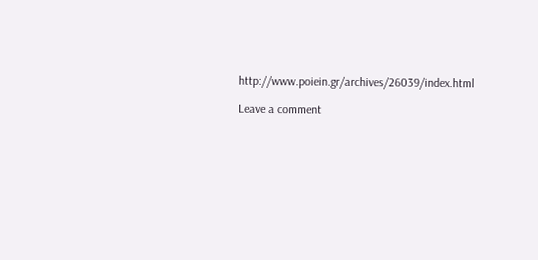http://www.poiein.gr/archives/26039/index.html

Leave a comment